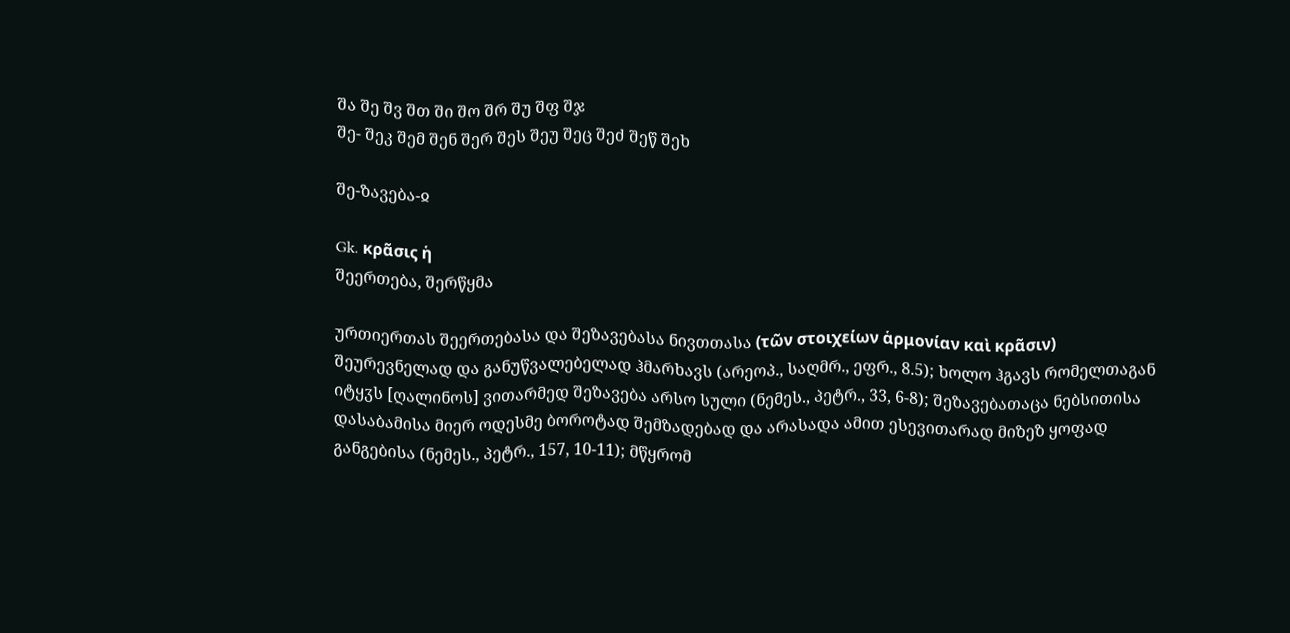შა შე შვ შთ ში შო შრ შუ შფ შჯ
შე- შეკ შემ შენ შერ შეს შეუ შეც შეძ შეწ შეხ

შე-ზავება-ჲ

Gk. κρᾶσις ἡ
შეერთება, შერწყმა

ურთიერთას შეერთებასა და შეზავებასა ნივთთასა (τῶν στοιχείων ἁρμονίαν καὶ κρᾶσιν) შეურევნელად და განუწვალებელად ჰმარხავს (არეოპ., საღმრ., ეფრ., 8.5); ხოლო ჰგავს რომელთაგან იტყჳს [ღალინოს] ვითარმედ შეზავება არსო სული (ნემეს., პეტრ., 33, 6-8); შეზავებათაცა ნებსითისა დასაბამისა მიერ ოდესმე ბოროტად შემზადებად და არასადა ამით ესევითარად მიზეზ ყოფად განგებისა (ნემეს., პეტრ., 157, 10-11); მწყრომ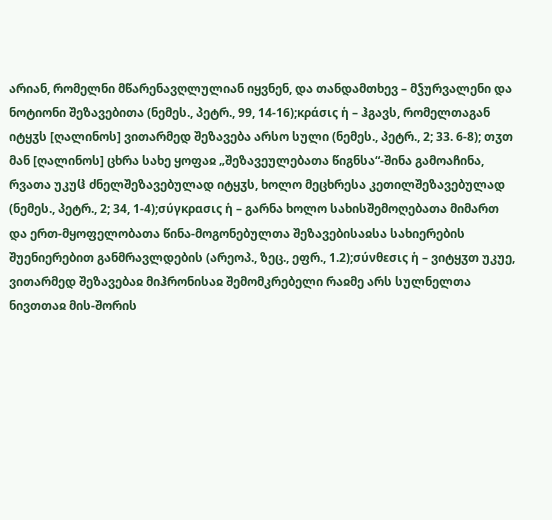არიან, რომელნი მწარენავღლულიან იყვნენ, და თანდამთხევ – მჴურვალენი და ნოტიონი შეზავებითა (ნემეს., პეტრ., 99, 14-16);κράσις ἡ – ჰგავს, რომელთაგან იტყჳს [ღალინოს] ვითარმედ შეზავება არსო სული (ნემეს., პეტრ., 2; 33. 6-8); თჳთ მან [ღალინოს] ცხრა სახე ყოფაჲ „შეზავეულებათა წიგნსა“-შინა გამოაჩინა, რვათა უკუჱ ძნელშეზავებულად იტყჳს, ხოლო მეცხრესა კეთილშეზავებულად (ნემეს., პეტრ., 2; 34, 1-4);σύγκρασις ἡ – გარნა ხოლო სახისშემოღებათა მიმართ და ერთ-მყოფელობათა წინა-მოგონებულთა შეზავებისაჲსა სახიერების შუენიერებით განმრავლდების (არეოპ., ზეც., ეფრ., 1.2);σύνθεσις ἡ – ვიტყჳთ უკუე, ვითარმედ შეზავებაჲ მიჰრონისაჲ შემომკრებელი რაჲმე არს სულნელთა ნივთთაჲ მის-შორის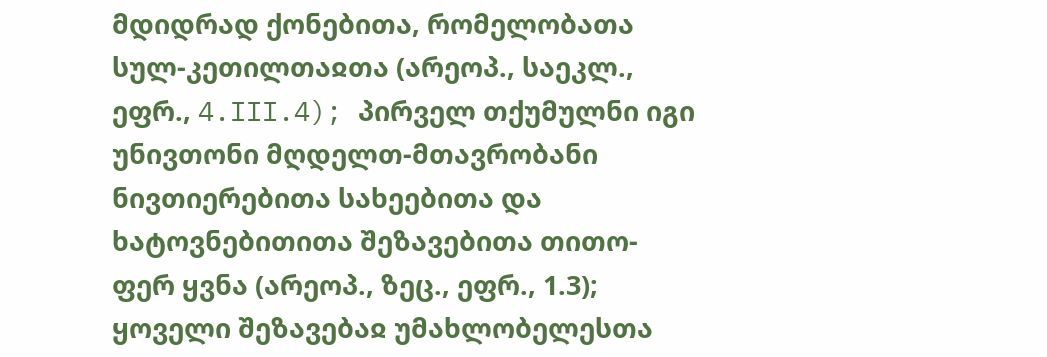მდიდრად ქონებითა, რომელობათა სულ-კეთილთაჲთა (არეოპ., საეკლ., ეფრ., 4.III.4); პირველ თქუმულნი იგი უნივთონი მღდელთ-მთავრობანი ნივთიერებითა სახეებითა და ხატოვნებითითა შეზავებითა თითო-ფერ ყვნა (არეოპ., ზეც., ეფრ., 1.3); ყოველი შეზავებაჲ უმახლობელესთა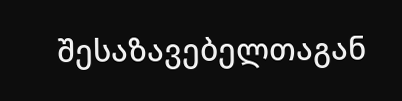შესაზავებელთაგან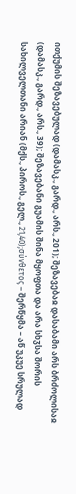ითქუმის შეზავებულად (დამასკ., გარდ., არს., 201); შეზავებაჲ დასაბამი არს ბრძოლისაჲ (დამასკ., გარდ., არს., 39); შეზავებანი გუამის შინა მყოფთა და არა სხჳსა შორის სახილველთანი არიან (მქს., პიროს., გელ., 21,40);σύνθετος – შერწყმა – აწ უკუე სრულად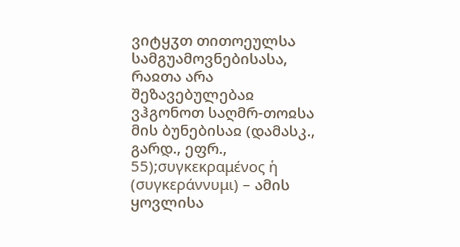ვიტყჳთ თითოეულსა სამგუამოვნებისასა, რაჲთა არა შეზავებულებაჲ ვჰგონოთ საღმრ-თოჲსა მის ბუნებისაჲ (დამასკ., გარდ., ეფრ., 55);συγκεκραμένος ἡ (συγκεράννυμι) – ამის ყოვლისა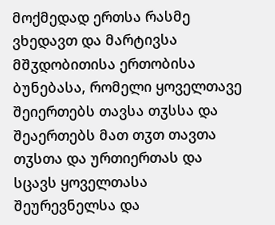მოქმედად ერთსა რასმე ვხედავთ და მარტივსა მშჳდობითისა ერთობისა ბუნებასა, რომელი ყოველთავე შეიერთებს თავსა თჳსსა და შეაერთებს მათ თჳთ თავთა თჳსთა და ურთიერთას და სცავს ყოველთასა შეურევნელსა და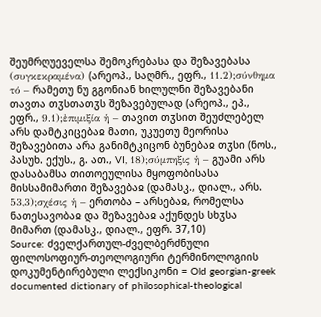შეუმრღუეველსა შემოკრებასა და შეზავებასა (συγκεκραμένα) (არეოპ., საღმრ., ეფრ., 11.2);σύνθημα τό – რამეთუ ნუ გგონიან ხილულნი შეზავებანი თავთა თჳსთათჳს შეზავებულად (არეოპ., ეპ., ეფრ., 9.1);ἐπιμιξία ἡ – თავით თჳსით შეუძლებელ არს დამტკიცებაჲ მათი, უკუეთუ მეორისა შეზავებითა არა განიმტკიცონ ბუნებაჲ თჳსი (ნოს., პასუხ. ექუს., გ. ათ., VI, 18);σύμπηξις ἡ – გუამი არს დასაბამსა თითოეულისა მყოფობისასა მისსამიმართი შეზავებაჲ (დამასკ., დიალ., არს. 53,3);σχέσις ἡ – ერთობა – არსებაჲ, რომელსა ნათესავობაჲ და შეზავებაჲ აქუნდეს სხჳსა მიმართ (დამასკ., დიალ., ეფრ. 37,10)
Source: ძველქართულ-ძველბერძნული ფილოსოფიურ-თეოლოგიური ტერმინოლოგიის დოკუმენტირებული ლექსიკონი = Old georgian-greek documented dictionary of philosophical-theological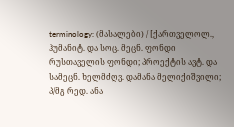terminology: (მასალები) / [ქართველოლ., ჰუმანიტ. და სოც. მეცნ. ფონდი რუსთაველის ფონდი; პროექტის ავტ. და სამეცნ. ხელმძღვ. დამანა მელიქიშვილი; პ/მგ რედ. ანა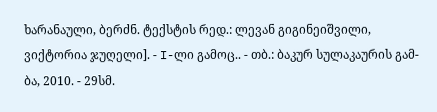ხარანაული, ბერძნ. ტექსტის რედ.: ლევან გიგინეიშვილი, ვიქტორია ჯუღელი]. - I-ლი გამოც.. - თბ.: ბაკურ სულაკაურის გამ-ბა, 2010. - 29სმ.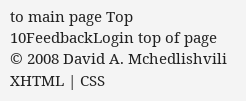to main page Top 10FeedbackLogin top of page
© 2008 David A. Mchedlishvili XHTML | CSS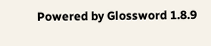Powered by Glossword 1.8.9